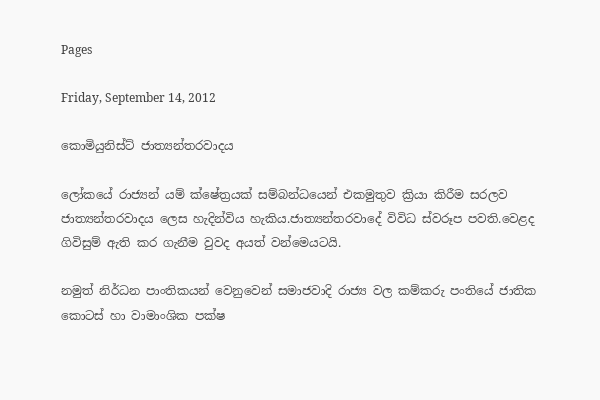Pages

Friday, September 14, 2012

කොමියුනිස්ට් ජාත්‍යන්තරවාදය

ලෝකයේ රාජ්‍යන් යම් ක්ෂේත්‍රයක් සම්බන්ධයෙන් එකමුතුව ක්‍රියා කිරීම සරලව ජාත්‍යන්තරවාදය ලෙස හැදින්විය හැකිය.ජාත්‍යන්තරවාදේ විවිධ ස්වරූප පවති.වෙළද ගිවිසුම් ඇති කර ගැනීම වුවද අයත් වන්මෙයටයි.

නමුත් නිර්ධන පාංතිකයන් වෙනුවෙන් සමාජවාදි රාජ්‍ය වල කම්කරු පංතියේ ජාතික කොටස් හා වාමාංශික පක්ෂ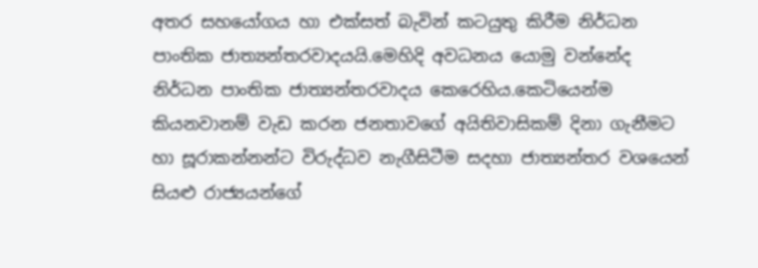අතර සහයෝගය හා එක්සත් බැවින් කටයුතු කිරීම නිර්ධන පාංතික ජාත්‍යන්තරවාදයයි.මෙහිදි අවධනය යොමු වන්නේද  නිර්ධන පාංතික ජාත්‍යන්තරවාදය කෙරෙහිය.කෙටියෙන්ම කියනවානම් වැඩ කරන ජනතාවගේ අයිතිවාසිකම් දිනා ගැනීමට හා සූරාකන්නන්ට විරුද්ධව නැගීසිටීම සදහා ජාත්‍යන්තර වශයෙන් සියළු රාජ්‍යයන්ගේ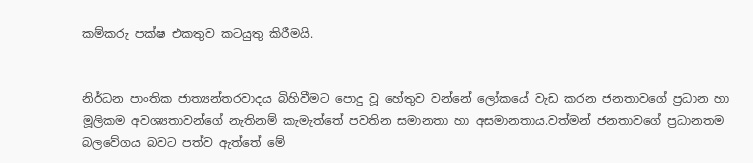කම්කරු පක්ෂ එකතුව කටයුතු කිරීමයි.


නිර්ධන පාංතික ජාත්‍යන්තරවාදය බිහිවීමට පොදු වූ හේතුව වන්නේ ලෝකයේ වැඩ කරන ජනතාවගේ ප්‍රධාන හා මූලිකම අවශ්‍යතාවන්ගේ නැතිනම් කැමැත්තේ පවතින සමානතා හා අසමානතාය.වත්මන් ජනතාවගේ ප්‍රධානතම බලවේගය බවට පත්ව ඇත්තේ මේ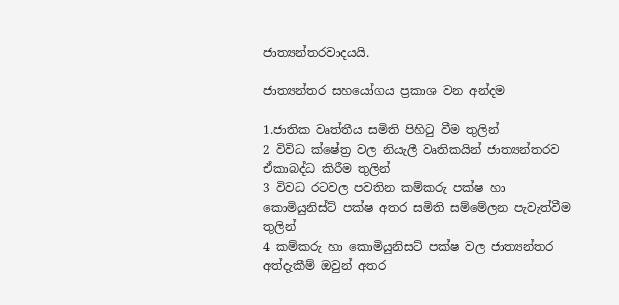ජාත්‍යන්තරවාදයයි.

ජාත්‍යන්තර සහයෝගය ප්‍රකාශ වන අන්දම

1.ජාතික වෘත්තීය සමිති පිහිටු වීම තුලින්
2 විවිධ ක්ෂේත්‍ර වල නියැලී වෘතිකයින් ජාත්‍යන්තරව ඒකාබද්ධ කිරීම තුලින්
3 විවධ රටවල පවතින කම්කරු පක්ෂ හා කොමියුනිස්ට් පක්ෂ අතර සමිති සම්මේලන පැවැත්වීම තුලින්
4 කම්කරු හා කොමියුනිසට් පක්ෂ වල ජාත්‍යන්තර අත්දැකීම් ඔවුන් අතර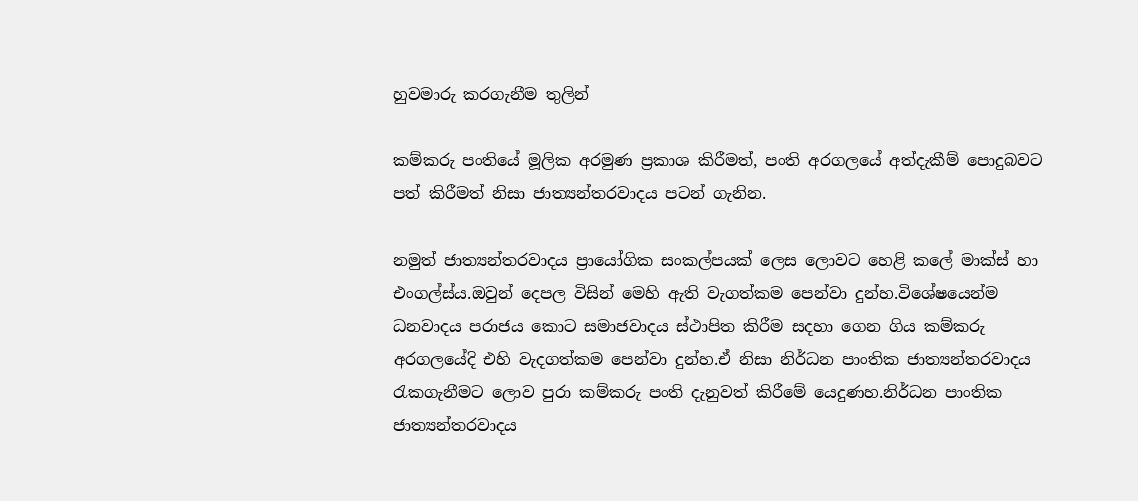හුවමාරු කරගැනීම තුලින්

කම්කරු පංතියේ මූලික අරමුණ ප්‍රකාශ කිරීමත්, පංති අරගලයේ අත්දැකීම් පොදුබවට පත් කිරීමත් නිසා ජාත්‍යන්තරවාදය පටන් ගැනින.

නමුත් ජාත්‍යන්තරවාදය ප්‍රායෝගික සංකල්පයක් ලෙස ලොවට හෙළි කලේ මාක්ස් හා එංගල්ස්ය.ඔවුන් දෙපල විසින් මෙහි ඇති වැගත්කම පෙන්වා දුන්හ.විශේෂයෙන්ම ධනවාදය පරාජය කොට සමාජවාදය ස්ථාපිත කිරීම සදහා ගෙන ගිය කම්කරු අරගලයේදි එහි වැදගත්කම පෙන්වා දුන්හ.ඒ නිසා නිර්ධන පාංතික ජාත්‍යන්තරවාදය රැකගැනීමට ලොව පුරා කම්කරු පංති දැනුවත් කිරීමේ යෙදුණහ.නිර්ධන පාංතික ජාත්‍යන්තරවාදය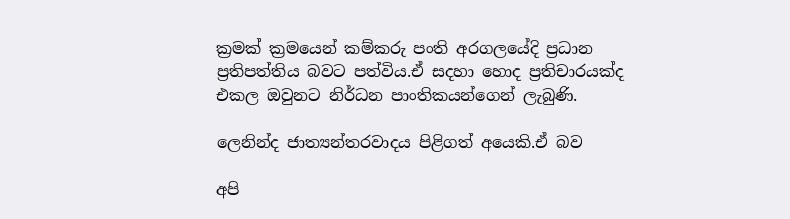ක්‍රමක් ක්‍රමයෙන් කම්කරු පංති අරගලයේදි ප්‍රධාන ප්‍රතිපත්තිය බවට පත්විය.ඒ සදහා හොද ප්‍රතිචාරයක්ද එකල ඔවුනට නිර්ධන පාංතිකයන්ගෙන් ලැබුණි.

ලෙනින්ද ජාත්‍යන්තරවාදය පිළිගත් අයෙකි.ඒ බව

අපි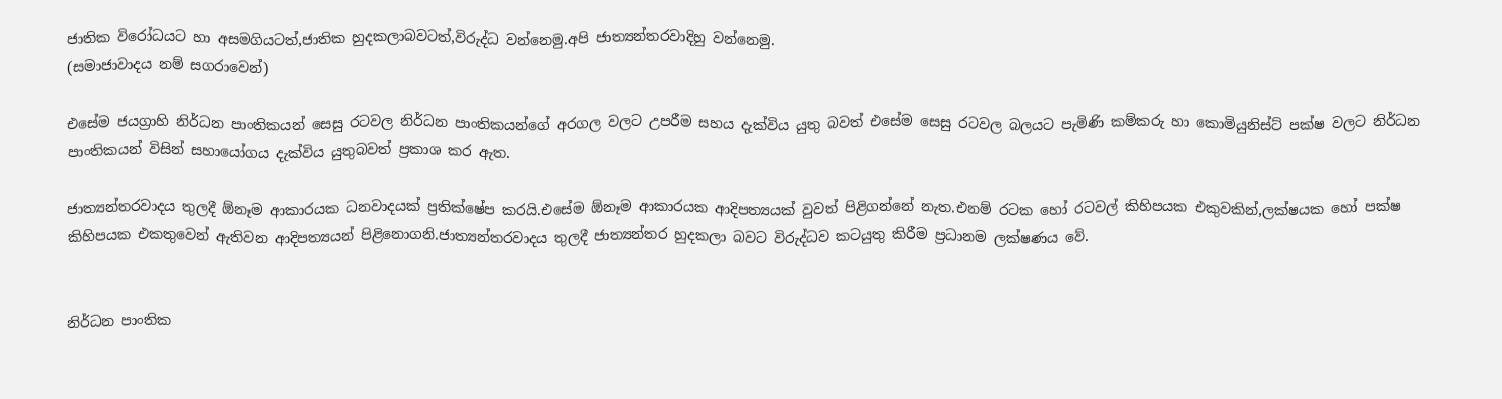ජාතික විරෝධයට හා අසමගියටත්,ජාතික හුදකලාබවටත්,විරුද්ධ වන්නෙමු.අපි ජාත්‍යන්තරවාදිහු වන්නෙමු.
(සමාජාවාදය නම් සගරාවෙන්)

එසේම ජයග්‍රාහි නිර්ධන පාංතිකයන් සෙසු රටවල නිර්ධන පාංතිකයන්ගේ අරගල වලට උපරීම සහය දැක්විය යුතු බවත් එසේම සෙසු රටවල බලයට පැමිණි කම්කරු හා කොමියුනිස්ට් පක්ෂ වලට නිර්ධන පාංතිකයන් විසින් සහායෝගය දැක්විය යුතුබවත් ප්‍රකාශ කර ඇත.

ජාත්‍යන්තරවාදය තුලදී ඕනෑම ආකාරයක ධනවාදයක් ප්‍රතික්ෂේප කරයි.එසේම ඕනෑම ආකාරයක ආදිපත්‍යයක් වුවත් පිළිගන්නේ නැත.එනම් රටක හෝ රටවල් කිහිපයක එකුවකින්,ලක්ෂයක හෝ පක්ෂ කිහිපයක එකතුවෙන් ඇතිවන ආදිපත්‍යයන් පිළිනොගනි.ජාත්‍යන්තරවාදය තුලදී ජාත්‍යන්තර හුදකලා බවට විරුද්ධව කටයුතු කිරීම ප්‍රධානම ලක්ෂණය වේ.


නිර්ධන පාංතික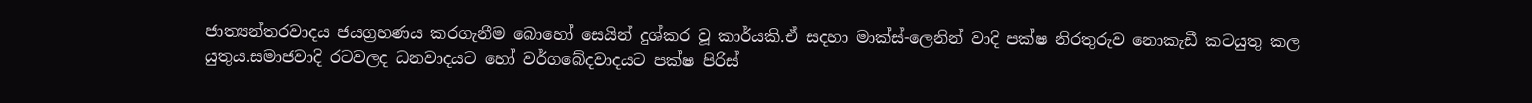ජාත්‍යන්තරවාදය ජයග්‍රහණය කරගැනීම බොහෝ සෙයින් දුශ්කර වූ කාර්යකි.ඒ සදහා මාක්ස්-ලෙනින් වාදි පක්ෂ නිරතුරුව නොකැඩී කටයුතු කල යුතුය.සමාජවාදි රටවලද ධනවාදයට හෝ වර්ගබේදවාදයට පක්ෂ පිරිස්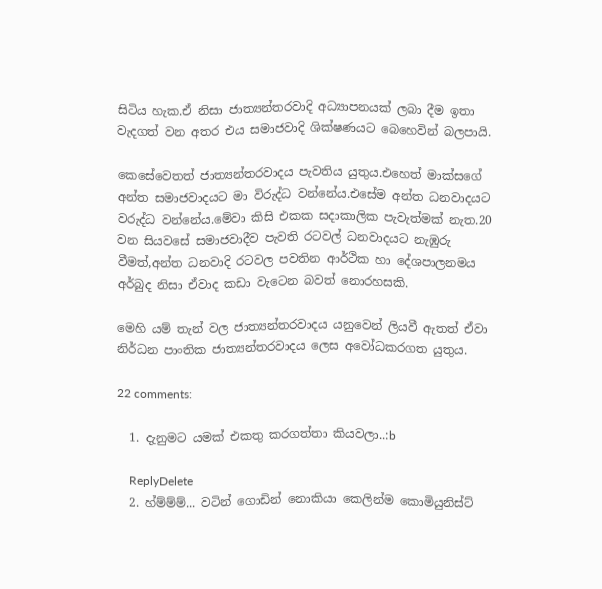සිටිය හැක.ඒ නිසා ජාත්‍යන්තරවාදි අධ්‍යාපනයක් ලබා දීම ඉතා වැදගත් වන අතර එය සමාජවාදි ශික්ෂණයට බෙහෙවින් බලපායි.

කෙසේවෙතත් ජාත්‍යන්තරවාදය පැවතිය යුතුය.එහෙත් මාක්සගේ අන්ත සමාජවාදයට මා විරුද්ධ වන්නේය.එසේම අන්ත ධනවාදයට වරුද්ධ වන්නේය.මේවා කිසි එකක සදාකාලික පැවැත්මක් නැත.20 වන සියවසේ සමාජවාදීව පැවති රටවල් ධනවාදයට නැඹුරු වීමත්,අන්ත ධනවාදි රටවල පවතින ආර්ථික හා දේශපාලනමය අර්බුද නිසා ඒවාද කඩා වැටෙන බවත් නොරහසකි.

මෙහි යම් තැන් වල ජාත්‍යන්තරවාදය යනුවෙන් ලියවී ඇතත් ඒවා නිර්ධන පාංතික ජාත්‍යන්තරවාදය ලෙස අවෝධකරගත යුතුය.

22 comments:

  1. දැනුමට යමක් එකතු කරගත්තා කියවලා..:b

    ReplyDelete
  2. හ්ම්ම්ම්... වටින් ගොඩින් නොකියා කෙලින්ම කොමියුනිස්ට්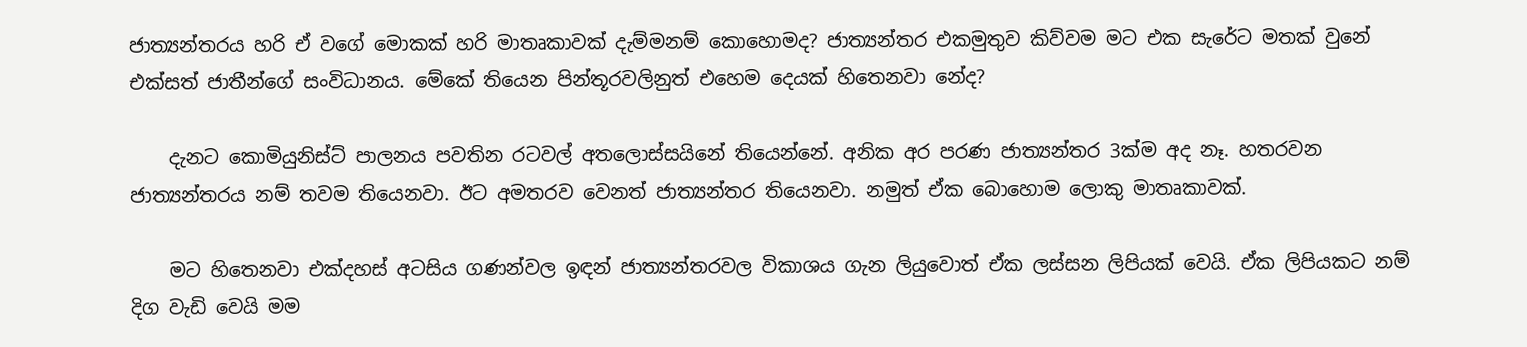ජාත්‍යන්තරය හරි ඒ වගේ මොකක් හරි මාතෘකාවක් දැම්මනම් කොහොමද? ජාත්‍යන්තර එකමුතුව කිව්වම මට එක සැරේට මතක් වුනේ එක්සත් ජාතීන්ගේ සංවිධානය. මේකේ තියෙන පින්තූරවලිනුත් එහෙම දෙයක් හිතෙනවා නේද?

    දැනට කොමියුනිස්ට් පාලනය පවතින රටවල් අතලොස්සයිනේ තියෙන්නේ. අනික අර පරණ ජාත්‍යන්තර 3ක්ම අද නෑ. හතරවන ජාත්‍යන්තරය නම් තවම තියෙනවා. ඊට අමතරව වෙනත් ජාත්‍යන්තර තියෙනවා. නමුත් ඒක බොහොම ලොකු මාතෘකාවක්.

    මට හිතෙනවා එක්දහස් අටසිය ගණන්වල ඉඳන් ජාත්‍යන්තරවල විකාශය ගැන ලියුවොත් ඒක ලස්සන ලිපියක් වෙයි. ඒක ලිපියකට නම් දිග වැඩි වෙයි මම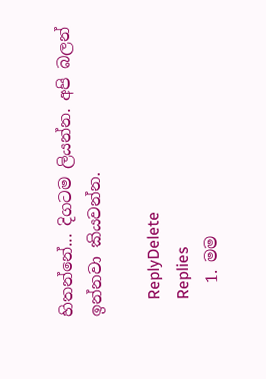හිතන්නේ... දිගටම ලියන්න. අපි බලන් ඉන්නවා කියවන්න.

    ReplyDelete
    Replies
    1. මම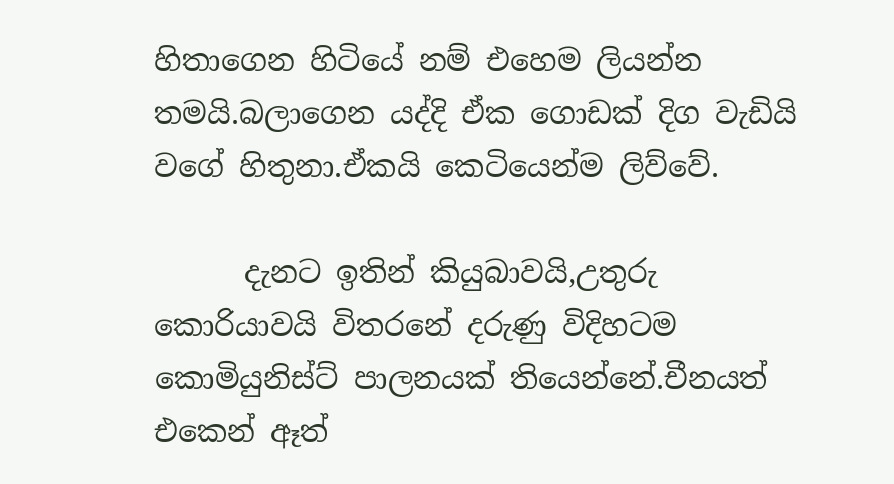හිතාගෙන හිටියේ නම් එහෙම ලියන්න තමයි.බලාගෙන යද්දි ඒක ගොඩක් දිග වැඩියි වගේ හිතුනා.ඒකයි කෙටියෙන්ම ලිව්වේ.

      දැනට ඉතින් කියුබාවයි,උතුරු කොරියාවයි විතරනේ දරුණු විදිහටම කොමියුනිස්ට් පාලනයක් තියෙන්නේ.චීනයත් එකෙන් ඈත්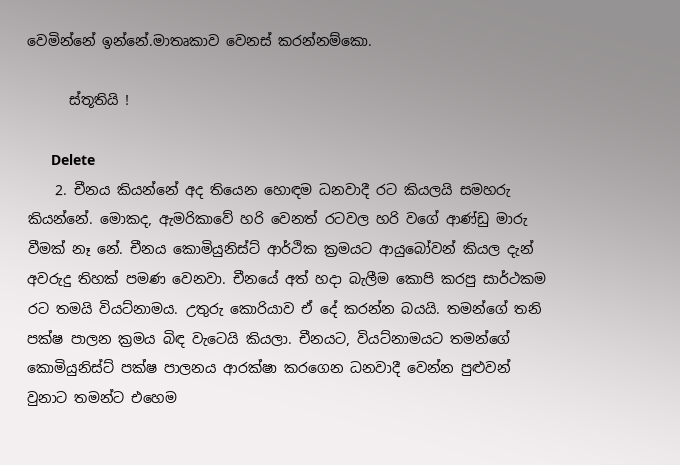වෙමින්නේ ඉන්නේ.මාතෘකාව වෙනස් කරන්නම්කො.

      ස්තූතියි !

      Delete
    2. චීනය කියන්නේ අද තියෙන හොඳම ධනවාදී රට කියලයි සමහරු කියන්නේ. මොකද, ඇමරිකාවේ හරි වෙනත් රටවල හරි වගේ ආණ්ඩු මාරු වීමක් නෑ නේ. චීනය කොමියුනිස්ට් ආර්ථික ක්‍රමයට ආයුබෝවන් කියල දැන් අවරුදු තිහක් පමණ වෙනවා. චීනයේ අත් හදා බැලීම කොපි කරපු සාර්ථකම රට තමයි වියට්නාමය. උතුරු කොරියාව ඒ දේ කරන්න බයයි. තමන්ගේ තනි පක්ෂ පාලන ක්‍රමය බිඳ වැටෙයි කියලා. චීනයට, වියට්නාමයට තමන්ගේ කොමියුනිස්ට් පක්ෂ පාලනය ආරක්ෂා කරගෙන ධනවාදී වෙන්න පුළුවන් වුනාට තමන්ට එහෙම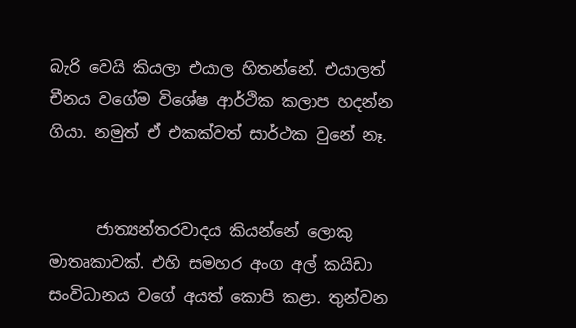බැරි වෙයි කියලා එයාල හිතන්නේ. එයාලත් චීනය වගේම විශේෂ ආර්ථික කලාප හදන්න ගියා. නමුත් ඒ එකක්වත් සාර්ථක වුනේ නෑ.


      ජාත්‍යන්තරවාදය කියන්නේ ලොකු මාතෘකාවක්. එහි සමහර අංග අල් කයිඩා සංවිධානය වගේ අයත් කොපි කළා. තුන්වන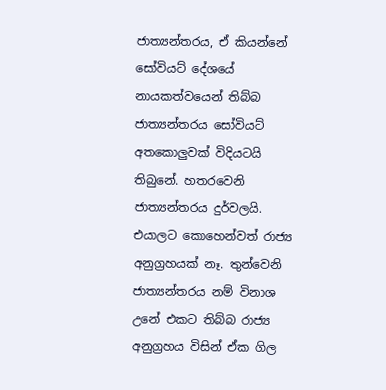ජාත්‍යන්තරය, ඒ කියන්නේ සෝවියට් දේශයේ නායකත්වයෙන් තිබ්බ ජාත්‍යන්තරය සෝවියට් අතකොලුවක් විදියටයි තිබුනේ. හතරවෙනි ජාත්‍යන්තරය දුර්වලයි. එයාලට කොහෙන්වත් රාජ්‍ය අනුග්‍රහයක් නෑ. තුන්වෙනි ජාත්‍යන්තරය නම් විනාශ උනේ එකට තිබ්බ රාජ්‍ය අනුග්‍රහය විසින් ඒක ගිල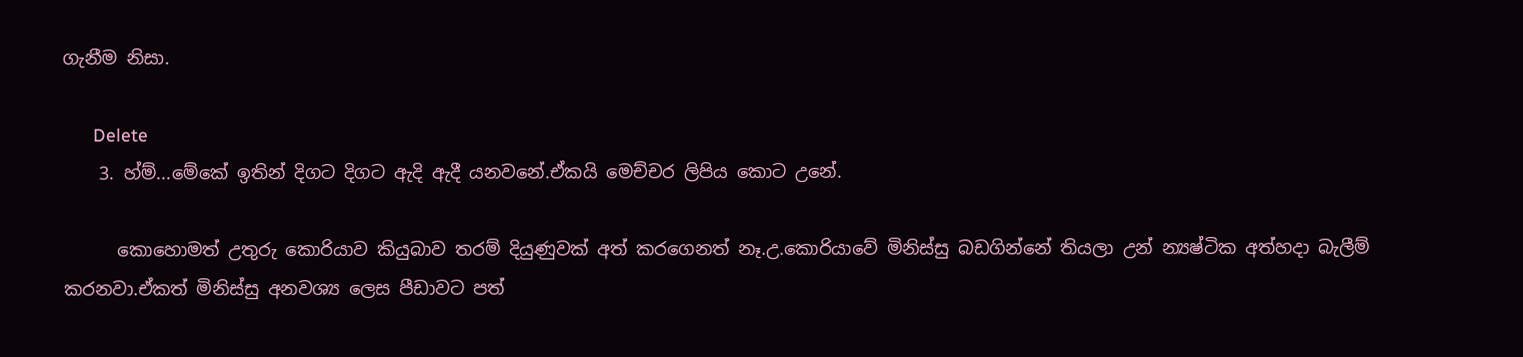ගැනීම නිසා.

      Delete
    3. හ්ම්...මේකේ ඉතින් දිගට දිගට ඇදි ඇදී යනවනේ.ඒකයි මෙච්චර ලිපිය කොට උනේ.

      කොහොමත් උතුරු කොරියාව කියුබාව තරම් දියුණුවක් අත් කරගෙනත් නෑ.උ.කොරියාවේ මිනිස්සු බඩගින්නේ තියලා උන් න්‍යෂ්ටික අත්හදා බැලීම් කරනවා.ඒකත් මිනිස්සු අනවශ්‍ය ලෙස පීඩාවට පත්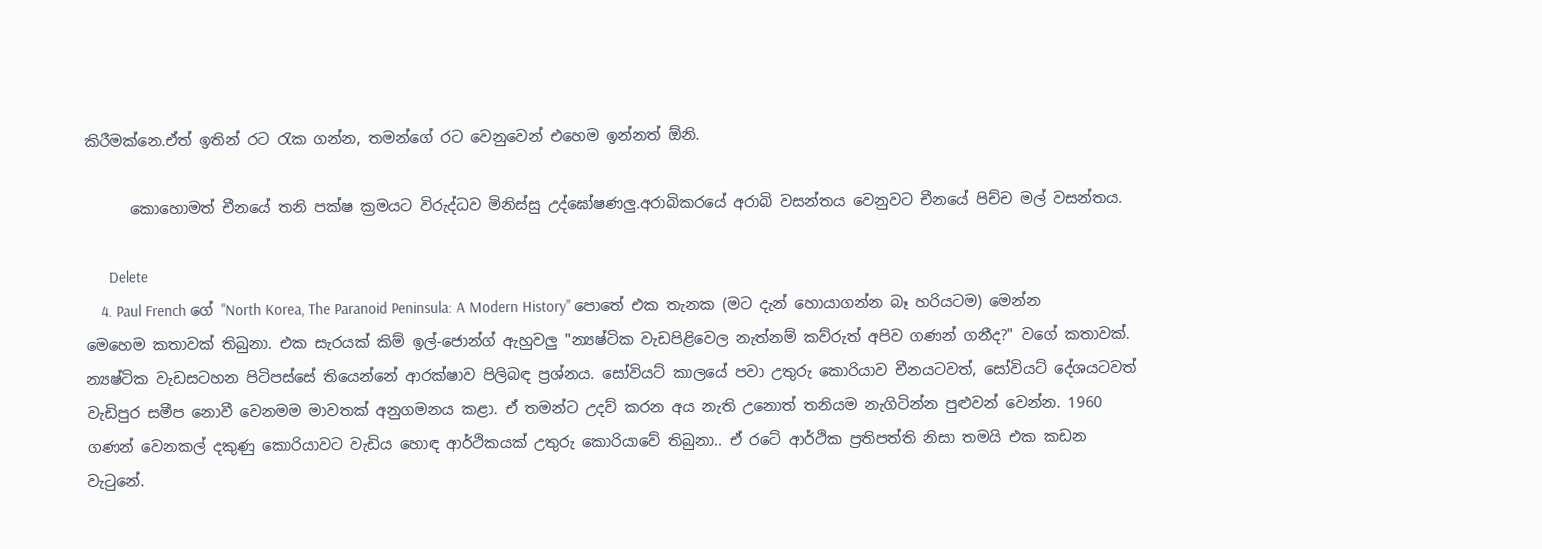කිරීමක්නෙ.ඒත් ඉතින් රට රැක ගන්න, තමන්ගේ රට වෙනුවෙන් එහෙම ඉන්නත් ඕනි.

      කොහොමත් චීනයේ තනි පක්ෂ ක්‍රමයට විරුද්ධව මිනිස්සු උද්ඝෝෂණලු.අරාබිකරයේ අරාබි වසන්තය වෙනුවට චීනයේ පිච්ච මල් වසන්තය.

      Delete
    4. Paul French ගේ "North Korea, The Paranoid Peninsula: A Modern History" පොතේ එක තැනක (මට දැන් හොයාගන්න බෑ හරියටම) මෙන්න මෙහෙම කතාවක් තිබුනා. එක සැරයක් කිම් ඉල්-ජොන්ග් ඇහුවලු "න්‍යෂ්ටික වැඩපිළිවෙල නැත්නම් කව්රුත් අපිව ගණන් ගනීද?" වගේ කතාවක්. න්‍යෂ්ටික වැඩසටහන පිටිපස්සේ තියෙන්නේ ආරක්ෂාව පිලිබඳ ප්‍රශ්නය. සෝවියට් කාලයේ පවා උතුරු කොරියාව චීනයටවත්, සෝවියට් දේශයටවත් වැඩිපුර සමීප නොවී වෙනමම මාවතක් අනුගමනය කළා. ඒ තමන්ට උදව් කරන අය නැති උනොත් තනියම නැගිටින්න පුළුවන් වෙන්න. 1960 ගණන් වෙනකල් දකුණු කොරියාවට වැඩිය හොඳ ආර්ථිකයක් උතුරු කොරියාවේ තිබුනා.. ඒ රටේ ආර්ථික ප්‍රතිපත්ති නිසා තමයි එක කඩන වැටුනේ.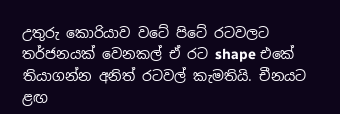උතුරු කොරියාව වටේ පිටේ රටවලට තර්ජනයක් වෙනකල් ඒ රට shape එකේ තියාගන්න අනිත් රටවල් කැමතියි. චීනයට ළඟ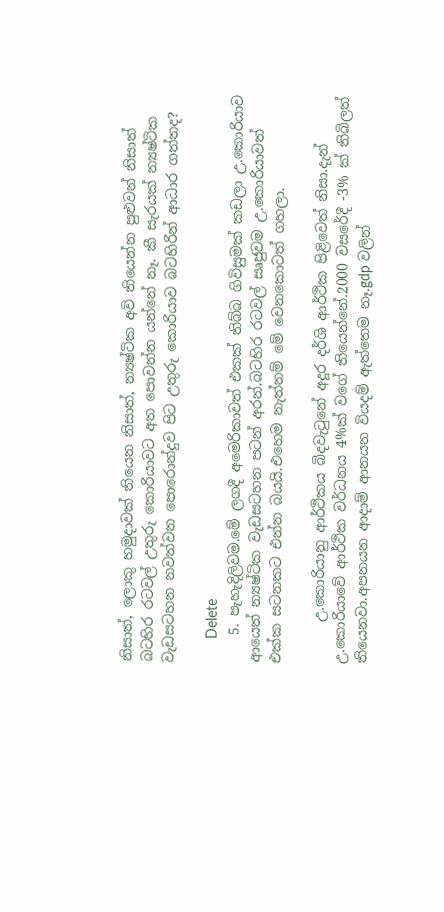නිසාත්, ලොකු හමුදාවක් තියෙන නිසාත්, න්‍යෂ්ටික අවි තියෙන්න පුළුවන් නිසාත් බටහිර රටවල් උතුරු කොරියාවට අත පොවන්න යන්නේ නෑ. කී සැරයක් න්‍යෂ්ටික වැඩසටහන නවත්වන පොරොන්දුව පිට උතුරු කොරියාව බටහිරින් ආධාර ගත්තද?

      Delete
    5. පැහැදිලිවම.මේ ලගදී අමෙරිකාවත් එකක් තිබ්බ ගිවිසුමක් කඩලා උ.කොරියාව ආයෙත් න්‍යෂ්ටික වැඩසටහන පටන් අරන්.බටහිර රටවල් සෘජුවම උ.කොරියාවත් එක්ක සටනකට එන්න බයයි.එහෙම නැත්නම් මේ වෙනකොටත් ගහලා.

      උ.කොරියානු ආර්ථිකය බිදවැටුනේ අදූර දර්ශි ආර්ථික පිළිවෙත් නිසා.දැන් උ.කොරියාවේ ආර්ථික වර්ධනය 4%ක් වගේ තියෙන්නේ.2000 වසරේදී -3% ක් තිබිලත් තියෙනවා.අපනයන ආදාම් ආනයන වියදම් ඇත්තෙම නෑ.gdp වලින්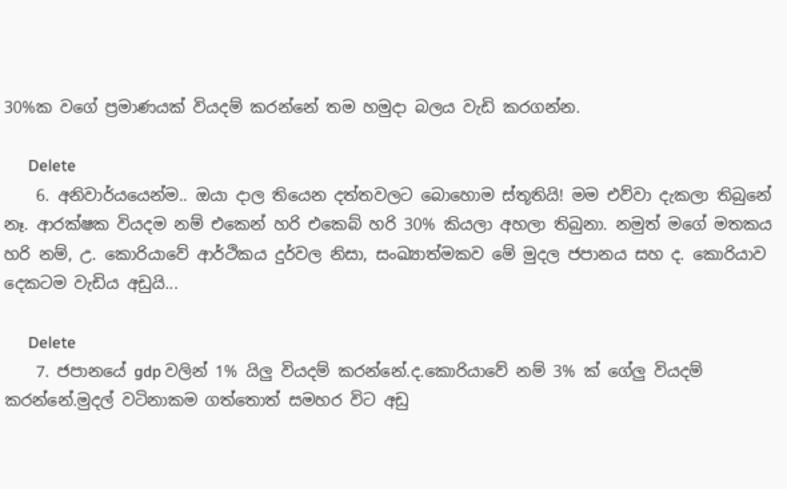30%ක වගේ ප්‍රමාණයක් වියදම් කරන්නේ තම හමුදා බලය වැඩි කරගන්න.

      Delete
    6. අනිවාර්යයෙන්ම.. ඔයා දාල තියෙන දත්තවලට බොහොම ස්තූතියි! මම එව්වා දැකලා තිබුනේ නෑ. ආරක්ෂක වියදම නම් එකෙන් හරි එකෙබ් හරි 30% කියලා අහලා තිබුනා. නමුත් මගේ මතකය හරි නම්, උ. කොරියාවේ ආර්ථිකය දුර්වල නිසා, සංඛ්‍යාත්මකව මේ මුදල ජපානය සහ ද. කොරියාව දෙකටම වැඩිය අඩුයි...

      Delete
    7. ජපානයේ gdp වලින් 1% යිලු වියදම් කරන්නේ.ද.කොරියාවේ නම් 3% ක් ගේලු වියදම් කරන්නේ.මුදල් වටිනාකම ගත්තොත් සමහර විට අඩු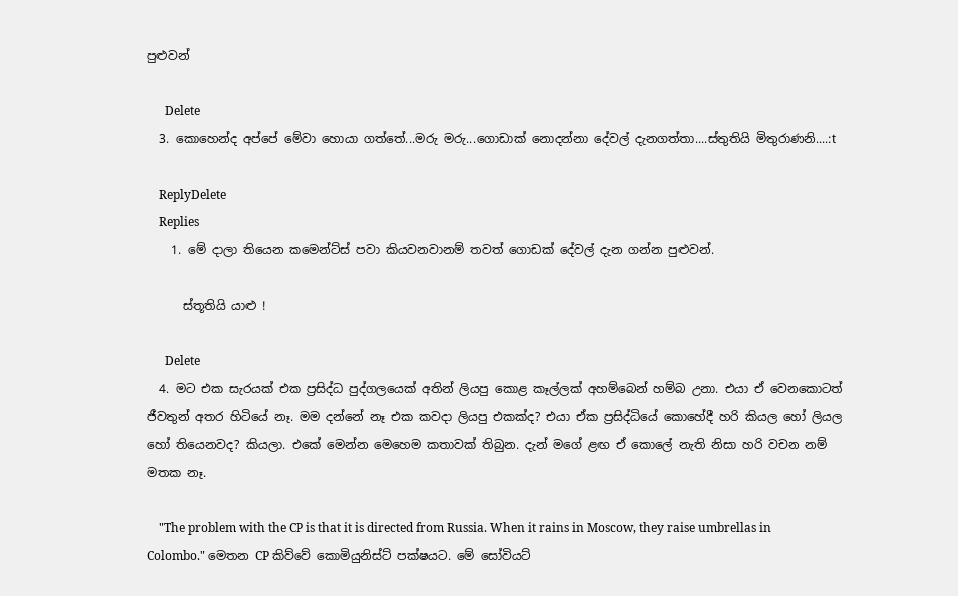පුළුවන්

      Delete
  3. කොහෙන්ද අප්පේ මේවා හොයා ගත්තේ...මරු මරු...ගොඩාක් නොදන්නා දේවල් දැනගත්තා....ස්තුතියි මිතුරාණනි....:t

    ReplyDelete
    Replies
    1. මේ දාලා තියෙන කමෙන්ට්ස් පවා කියවනවානම් තවත් ගොඩක් දේවල් දැන ගන්න පුළුවන්.

      ස්තූතියි යාළු !

      Delete
  4. මට එක සැරයක් එක ප්‍රසිද්ධ පුද්ගලයෙක් අතින් ලියපු කොළ කෑල්ලක් අහම්බෙන් හම්බ උනා. එයා ඒ වෙනකොටත් ජීවතුන් අතර හිටියේ නෑ. මම දන්නේ නෑ එක කවදා ලියපු එකක්ද? එයා ඒක ප්‍රසිද්ධියේ කොහේදී හරි කියල හෝ ලියල හෝ තියෙනවද? කියලා. එකේ මෙන්න මෙහෙම කතාවක් තිබුන. දැන් මගේ ළඟ ඒ කොලේ නැති නිසා හරි වචන නම් මතක නෑ.

    "The problem with the CP is that it is directed from Russia. When it rains in Moscow, they raise umbrellas in Colombo." මෙතන CP කිව්වේ කොමියුනිස්ට් පක්ෂයට. මේ සෝවියට්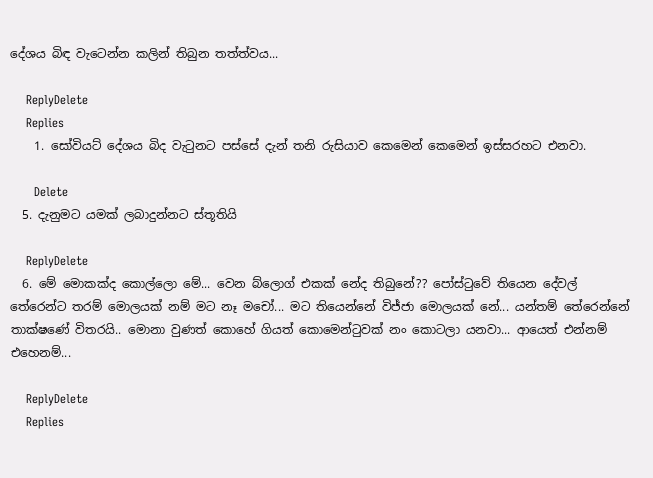දේශය බිඳ වැටෙන්න කලින් තිබුන තත්ත්වය...

    ReplyDelete
    Replies
    1. සෝවියට් දේශය බිද වැටුනට පස්සේ දැන් තනි රුසියාව කෙමෙන් කෙමෙන් ඉස්සරහට එනවා.

      Delete
  5. දැනුමට යමක් ලබාදුන්නට ස්තූතියි

    ReplyDelete
  6. මේ මොකක්ද කොල්ලො මේ... වෙන බ්ලොග් එකක් නේද තිබුනේ?? පෝස්ටුවේ තියෙන දේවල් තේරෙන්ට තරම් මොලයක් නම් මට නෑ මචෝ... මට තියෙන්නේ විජ්ජා මොලයක් නේ... යන්තම් තේරෙන්නේ තාක්ෂණේ විතරයි.. මොනා වුණත් කොහේ ගියත් කොමෙන්ටුවක් නං කොටලා යනවා... ආයෙත් එන්නම් එහෙනම්...

    ReplyDelete
    Replies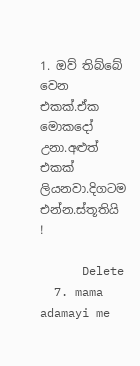1. ඔව් තිබ්බේ වෙන එකක්.ඒක මොකදෝ උනා.අළුත් එකක් ලියනවා.දිගටම එන්න.ස්තූතියි !

      Delete
  7. mama adamayi me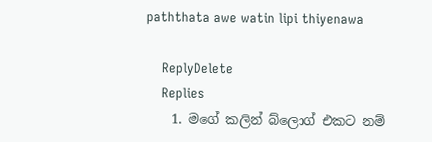paththata awe watin lipi thiyenawa

    ReplyDelete
    Replies
    1. මගේ කලින් බ්ලොග් එකට නම්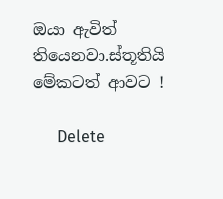ඔයා ඇවිත් තියෙනවා.ස්තූතියි මේකටත් ආවට !

      Delete